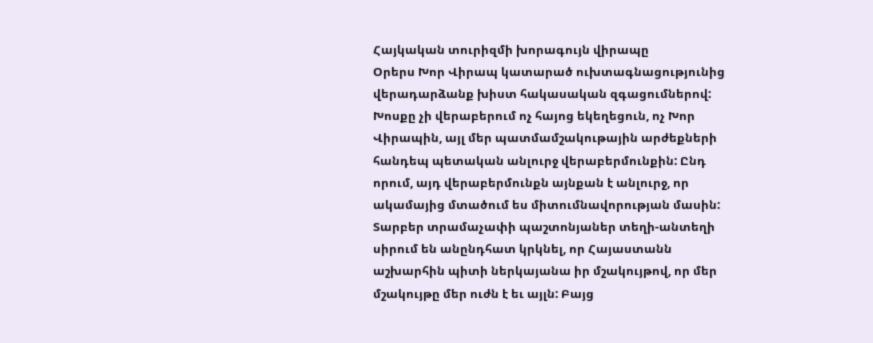Հայկական տուրիզմի խորագույն վիրապը
Օրերս Խոր Վիրապ կատարած ուխտագնացությունից վերադարձանք խիստ հակասական զգացումներով: Խոսքը չի վերաբերում ոչ հայոց եկեղեցուն, ոչ Խոր Վիրապին, այլ մեր պատմամշակութային արժեքների հանդեպ պետական անլուրջ վերաբերմունքին: Ընդ որում, այդ վերաբերմունքն այնքան է անլուրջ, որ ակամայից մտածում ես միտումնավորության մասին: Տարբեր տրամաչափի պաշտոնյաներ տեղի-անտեղի սիրում են անընդհատ կրկնել, որ Հայաստանն աշխարհին պիտի ներկայանա իր մշակույթով, որ մեր մշակույթը մեր ուժն է եւ այլն: Բայց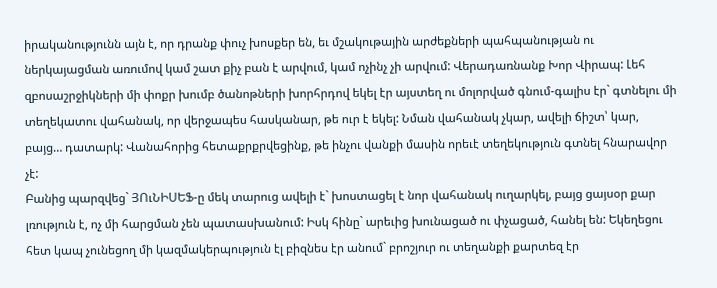իրականությունն այն է, որ դրանք փուչ խոսքեր են, եւ մշակութային արժեքների պահպանության ու ներկայացման առումով կամ շատ քիչ բան է արվում, կամ ոչինչ չի արվում: Վերադառնանք Խոր Վիրապ: Լեհ զբոսաշրջիկների մի փոքր խումբ ծանոթների խորհրդով եկել էր այստեղ ու մոլորված գնում-գալիս էր` գտնելու մի տեղեկատու վահանակ, որ վերջապես հասկանար, թե ուր է եկել: Նման վահանակ չկար, ավելի ճիշտ՝ կար, բայց… դատարկ: Վանահորից հետաքրքրվեցինք, թե ինչու վանքի մասին որեւէ տեղեկություն գտնել հնարավոր չէ:
Բանից պարզվեց` ՅՈւՆԻՍԵՖ-ը մեկ տարուց ավելի է` խոստացել է նոր վահանակ ուղարկել, բայց ցայսօր քար լռություն է, ոչ մի հարցման չեն պատասխանում: Իսկ հինը` արեւից խունացած ու փչացած, հանել են: Եկեղեցու հետ կապ չունեցող մի կազմակերպություն էլ բիզնես էր անում` բրոշյուր ու տեղանքի քարտեզ էր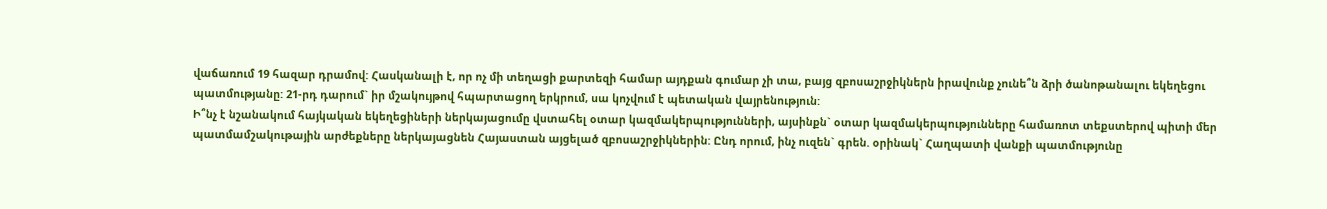վաճառում 19 հազար դրամով: Հասկանալի է, որ ոչ մի տեղացի քարտեզի համար այդքան գումար չի տա, բայց զբոսաշրջիկներն իրավունք չունե՞ն ձրի ծանոթանալու եկեղեցու պատմությանը: 21-րդ դարում` իր մշակույթով հպարտացող երկրում, սա կոչվում է պետական վայրենություն:
Ի՞նչ է նշանակում հայկական եկեղեցիների ներկայացումը վստահել օտար կազմակերպությունների, այսինքն` օտար կազմակերպությունները համառոտ տեքստերով պիտի մեր պատմամշակութային արժեքները ներկայացնեն Հայաստան այցելած զբոսաշրջիկներին: Ընդ որում, ինչ ուզեն` գրեն. օրինակ` Հաղպատի վանքի պատմությունը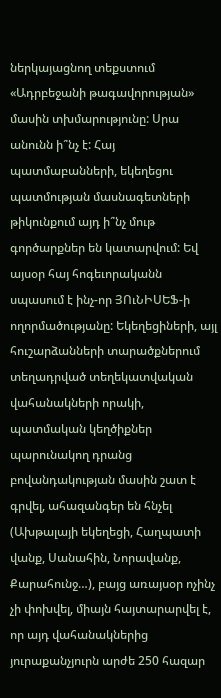ներկայացնող տեքստում «Ադրբեջանի թագավորության» մասին տխմարությունը: Սրա անունն ի՞նչ է: Հայ պատմաբանների, եկեղեցու պատմության մասնագետների թիկունքում այդ ի՞նչ մութ գործարքներ են կատարվում: Եվ այսօր հայ հոգեւորականն սպասում է ինչ-որ ՅՈւՆԻՍԵՖ-ի ողորմածությանը: Եկեղեցիների, այլ հուշարձանների տարածքներում տեղադրված տեղեկատվական վահանակների որակի, պատմական կեղծիքներ պարունակող դրանց բովանդակության մասին շատ է գրվել, ահազանգեր են հնչել (Ախթալայի եկեղեցի, Հաղպատի վանք, Սանահին, Նորավանք, Քարահունջ…), բայց առայսօր ոչինչ չի փոխվել, միայն հայտարարվել է, որ այդ վահանակներից յուրաքանչյուրն արժե 250 հազար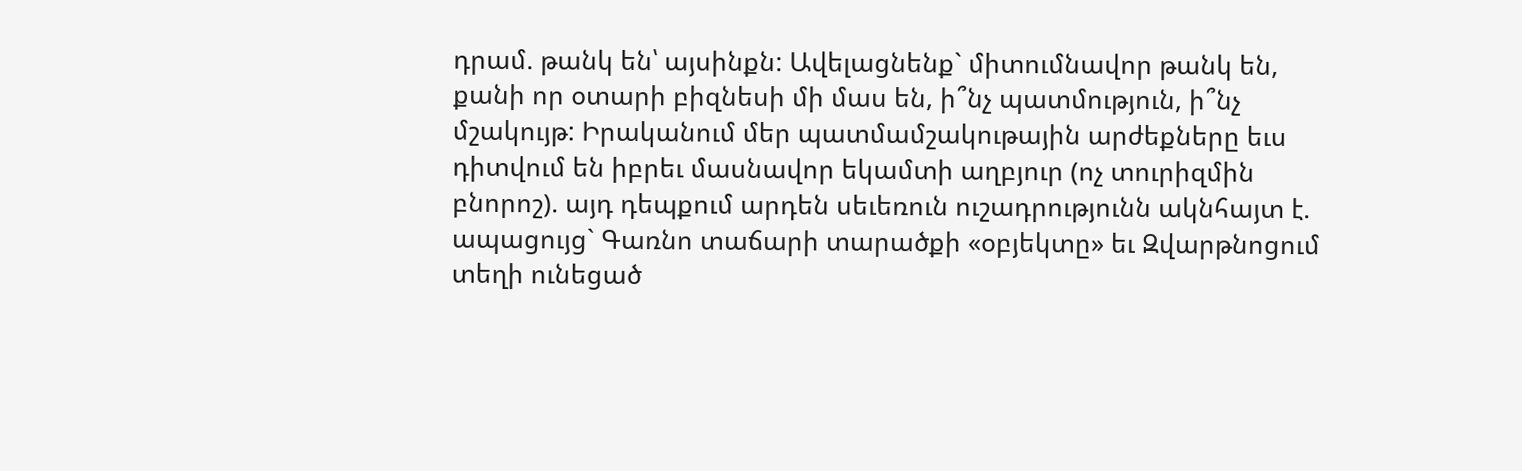դրամ. թանկ են՝ այսինքն: Ավելացնենք` միտումնավոր թանկ են, քանի որ օտարի բիզնեսի մի մաս են, ի՞նչ պատմություն, ի՞նչ մշակույթ: Իրականում մեր պատմամշակութային արժեքները եւս դիտվում են իբրեւ մասնավոր եկամտի աղբյուր (ոչ տուրիզմին բնորոշ). այդ դեպքում արդեն սեւեռուն ուշադրությունն ակնհայտ է. ապացույց` Գառնո տաճարի տարածքի «օբյեկտը» եւ Զվարթնոցում տեղի ունեցած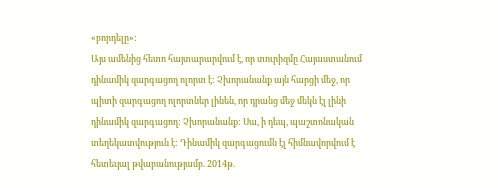«բորդելը»:
Այս ամենից հետո հայտարարվում է, որ տուրիզմը Հայաստանում դինամիկ զարգացող ոլորտ է: Չխորանանք այն հարցի մեջ, որ պիտի զարգացող ոլորտներ լինեն, որ դրանց մեջ մեկն էլ լինի դինամիկ զարգացող: Չխորանանք: Սա, ի դեպ, պաշտոնական տեղեկատվություն է: Դինամիկ զարգացումն էլ հիմնավորվում է հետեւյալ թվաբանությամբ. 2014թ.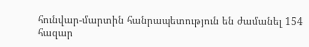հունվար-մարտին հանրապետություն են ժամանել 154 հազար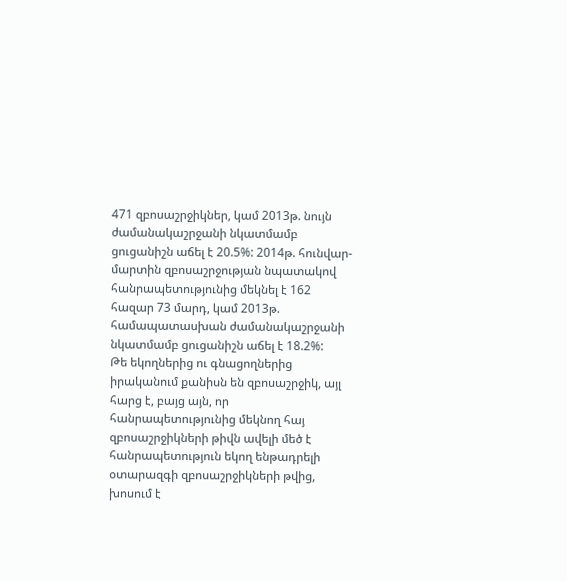471 զբոսաշրջիկներ, կամ 2013թ. նույն ժամանակաշրջանի նկատմամբ ցուցանիշն աճել է 20.5%: 2014թ. հունվար-մարտին զբոսաշրջության նպատակով հանրապետությունից մեկնել է 162 հազար 73 մարդ, կամ 2013թ. համապատասխան ժամանակաշրջանի նկատմամբ ցուցանիշն աճել է 18.2%:
Թե եկողներից ու գնացողներից իրականում քանիսն են զբոսաշրջիկ, այլ հարց է, բայց այն, որ հանրապետությունից մեկնող հայ զբոսաշրջիկների թիվն ավելի մեծ է հանրապետություն եկող ենթադրելի օտարազգի զբոսաշրջիկների թվից, խոսում է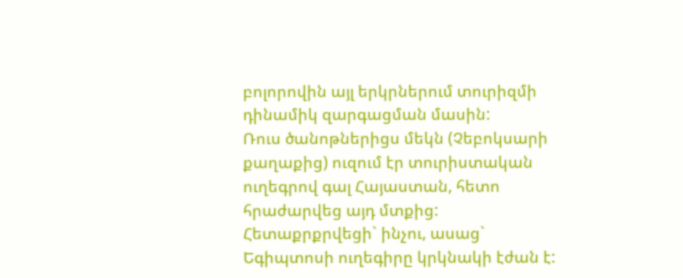բոլորովին այլ երկրներում տուրիզմի դինամիկ զարգացման մասին:
Ռուս ծանոթներիցս մեկն (Չեբոկսարի քաղաքից) ուզում էր տուրիստական ուղեգրով գալ Հայաստան, հետո հրաժարվեց այդ մտքից: Հետաքրքրվեցի` ինչու, ասաց` Եգիպտոսի ուղեգիրը կրկնակի էժան է: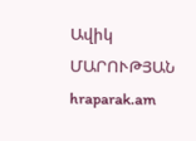Ավիկ ՄԱՐՈՒԹՅԱՆ
hraparak.am